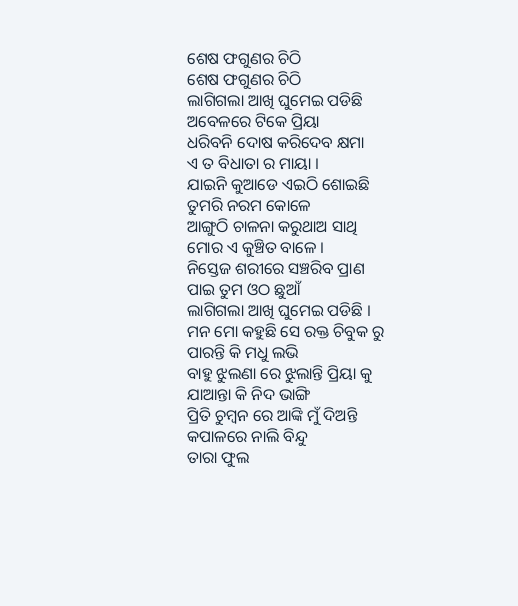ଶେଷ ଫଗୁଣର ଚିଠି
ଶେଷ ଫଗୁଣର ଚିଠି
ଲାଗିଗଲା ଆଖି ଘୁମେଇ ପଡିଛି
ଅବେଳରେ ଟିକେ ପ୍ରିୟା
ଧରିବନି ଦୋଷ କରିଦେବ କ୍ଷମା
ଏ ତ ବିଧାତା ର ମାୟା ।
ଯାଇନି କୁଆଡେ ଏଇଠି ଶୋଇଛି
ତୁମରି ନରମ କୋଳେ
ଆଙ୍ଗୁଠି ଚାଳନା କରୁଥାଅ ସାଥି
ମୋର ଏ କୁଞ୍ଚିତ ବାଳେ ।
ନିସ୍ତେଜ ଶରୀରେ ସଞ୍ଚରିବ ପ୍ରାଣ
ପାଇ ତୁମ ଓଠ ଛୁଆଁ
ଲାଗିଗଲା ଆଖି ଘୁମେଇ ପଡିଛି ।
ମନ ମୋ କହୁଛି ସେ ରକ୍ତ ଚିବୁକ ରୁ
ପାରନ୍ତି କି ମଧୁ ଲଭି
ବାହୁ ଝୁଲଣା ରେ ଝୁଲାନ୍ତି ପ୍ରିୟା କୁ
ଯାଆନ୍ତା କି ନିଦ ଭାଙ୍ଗି
ପ୍ରିତି ଚୁମ୍ବନ ରେ ଆଙ୍କି ମୁଁ ଦିଅନ୍ତି
କପାଳରେ ନାଲି ବିନ୍ଦୁ
ତାରା ଫୁଲ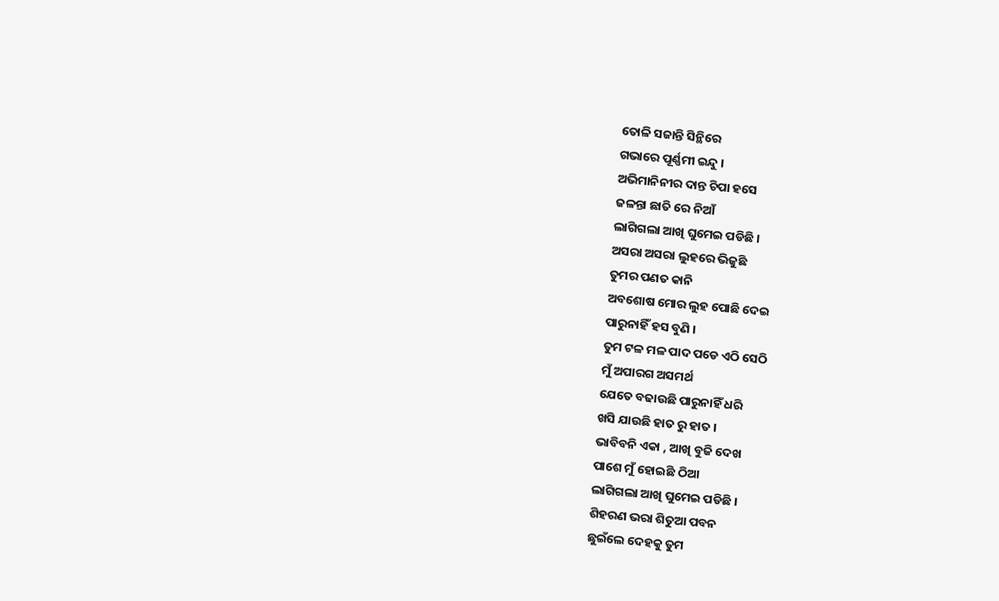ତୋଳି ସଜାନ୍ତି ସିନ୍ଥିରେ
ଗଭାରେ ପୂର୍ଣ୍ଣମୀ ଇନ୍ଦୁ ।
ଅଭିମାନିନୀର ଦାନ୍ତ ଚିପା ହସେ
ଜଳନ୍ତା ଛାତି ରେ ନିଆଁ
ଲାଗିଗଲା ଆଖି ଘୁମେଇ ପଡିଛି ।
ଅସରା ଅସରା ଲୁହରେ ଭିଜୁଛି
ତୁମର ପଣତ କାନି
ଅବଶୋଷ ମୋର ଲୁହ ପୋଛି ଦେଇ
ପାରୁନାହିଁ ହସ ବୁଣି ।
ତୁମ ଟଳ ମଳ ପାଦ ପଡେ ଏଠି ସେଠି
ମୁଁ ଅପାରଗ ଅସମର୍ଥ
ଯେତେ ବଢାଉଛି ପାରୁନାହିଁ ଧରି
ଖସି ଯାଉଛି ହାତ ରୁ ହାତ ।
ଭାବିବନି ଏକା , ଆଖି ବୁଜି ଦେଖ
ପାଶେ ମୁଁ ହୋଇଛି ଠିଆ
ଲାଗିଗଲା ଆଖି ଘୁମେଇ ପଡିଛି ।
ଶିହରଣ ଭରା ଶିତୁଆ ପବନ
ଛୁଇଁଲେ ଦେହକୁ ତୁମ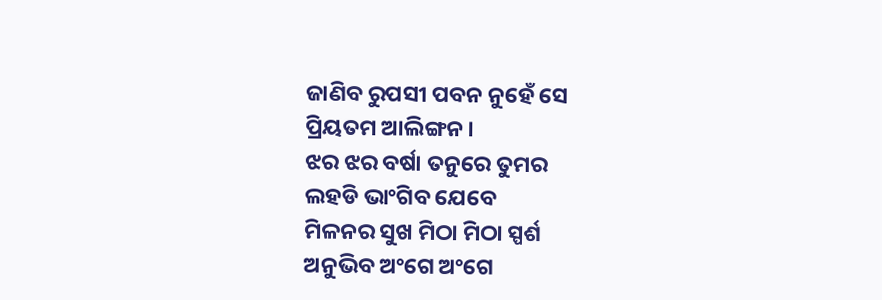ଜାଣିବ ରୁପସୀ ପବନ ନୁହେଁ ସେ
ପ୍ରିୟତମ ଆଲିଙ୍ଗନ ।
ଝର ଝର ବର୍ଷା ତନୁରେ ତୁମର
ଲହଡି ଭାଂଗିବ ଯେବେ
ମିଳନର ସୁଖ ମିଠା ମିଠା ସ୍ପର୍ଶ
ଅନୁଭିବ ଅଂଗେ ଅଂଗେ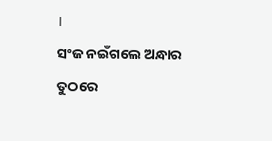।
ସଂଜ ନଇଁଗଲେ ଅନ୍ଧାର ତୁଠରେ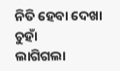ନିତି ହେବା ଦେଖା ଚୁହାଁ
ଲାଗିଗଲା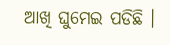ଆଖି ଘୁମେଇ ପଡିଛି ।